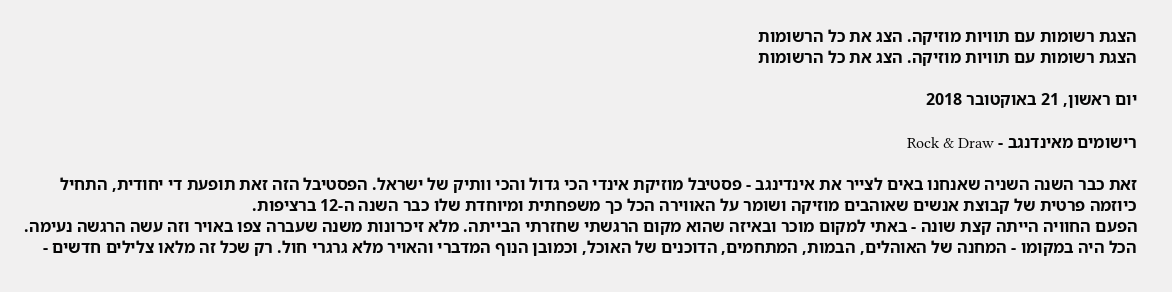הצגת רשומות עם תוויות מוזיקה. הצג את כל הרשומות
הצגת רשומות עם תוויות מוזיקה. הצג את כל הרשומות

יום ראשון, 21 באוקטובר 2018

רישומים מאינדנגב - Rock & Draw

זאת כבר השנה השניה שאנחנו באים לצייר את אינדינגב - פסטיבל מוזיקת אינדי הכי גדול והכי וותיק של ישראל. הפסטיבל הזה זאת תופעת די יחודית, התחיל כיוזמה פרטית של קבוצת אנשים שאוהבים מוזיקה ושומר על האווירה הכל כך משפחתית ומיוחדת שלו כבר השנה ה-12 ברציפות.
הפעם החוויה הייתה קצת שונה - באתי למקום מוכר ובאיזה שהוא מקום הרגשתי שחזרתי הבייתה. מלא זיכרונות משנה שעברה צפו באויר וזה עשה הרגשה נעימה. הכל היה במקומו - המחנה של האוהלים, הבמות, המתחמים, הדוכנים של האוכל, וכמובן הנוף המדברי והאויר מלא גרגרי חול. רק שכל זה מלאו צלילים חדשים -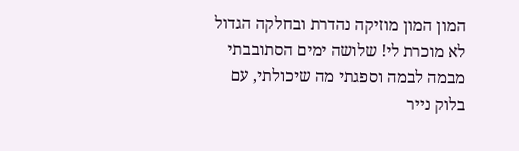המון המון מוזיקה נהדרת ובחלקה הגדול לא מוכרת לי! שלושה ימים הסתובבתי מבמה לבמה וספגתי מה שיכולתי, עם בלוק נייר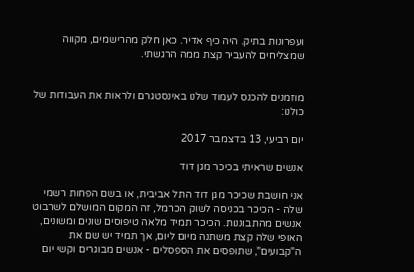ועפרונות בתיק. היה כיף אדיר. כאן חלק מהרישמים, מקווה שמצליחים להעביר קצת ממה הרגשתי.


מוזמנים להכנס לעמוד שלנו באינסטגרם ולראות את העבודות של כולנו:

יום רביעי, 13 בדצמבר 2017

אנשים שראיתי בכיכר מגן דוד

אני חושבת שכיכר מגן דוד התל אביבית, או בשם הפחות רשמי שלה - הכיכר בכניסה לשוק הכרמל, זה המקום המושלם לשרבוט אנשים מהתבוננות. הכיכר תמיד מלאה טיפוסים שונים ומשונים, האופי שלה קצת משתנה מיום ליום, אך תמיד יש שם את ה"קבועים", שתופסים את הספסלים - אנשים מבוגרים וקשי יום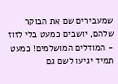שמעבירים שם את הבוקר שלהם, יושבים כמעט בלי לזוז - המודלים המושלמים! כמעט תמיד יגיעו לשם גם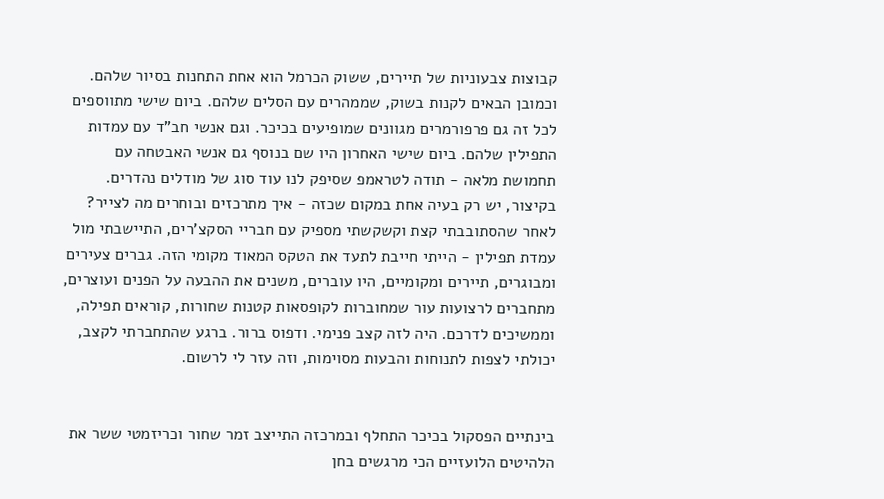קבוצות צבעוניות של תיירים, ששוק הכרמל הוא אחת התחנות בסיור שלהם. וכמובן הבאים לקנות בשוק, שממהרים עם הסלים שלהם. ביום שישי מתווספים לכל זה גם פרפורמרים מגוונים שמופיעים בכיכר. וגם אנשי חב"ד עם עמדות התפילין שלהם. ביום שישי האחרון היו שם בנוסף גם אנשי האבטחה עם תחמושת מלאה - תודה לטראמפ שסיפק לנו עוד סוג של מודלים נהדרים. בקיצור, יש רק בעיה אחת במקום שכזה - איך מתרכזים ובוחרים מה לצייר?
לאחר שהסתובבתי קצת וקשקשתי מספיק עם חבריי הסקצ'רים, התיישבתי מול עמדת תפילין - הייתי חייבת לתעד את הטקס המאוד מקומי הזה. גברים צעירים ומבוגרים, תיירים ומקומיים, היו עוברים, משנים את ההבעה על הפנים ועוצרים, מתחברים לרצועות עור שמחוברות לקופסאות קטנות שחורות, קוראים תפילה, וממשיכים לדרכם. היה לזה קצב פנימי. ודפוס ברור. ברגע שהתחברתי לקצב, יכולתי לצפות לתנוחות והבעות מסוימות, וזה עזר לי לרשום.


בינתיים הפסקול בכיכר התחלף ובמרכזה התייצב זמר שחור וכריזמטי ששר את הלהיטים הלועזיים הכי מרגשים בחן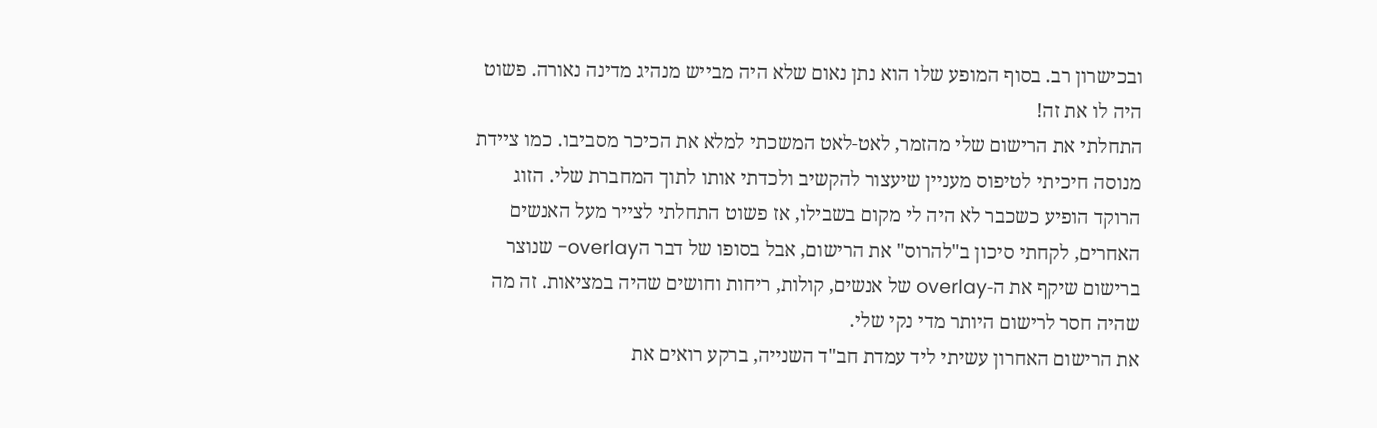ובכישרון רב. בסוף המופע שלו הוא נתן נאום שלא היה מבייש מנהיג מדינה נאורה. פשוט היה לו את זה!
התחלתי את הרישום שלי מהזמר, לאט-לאט המשכתי למלא את הכיכר מסביבו. כמו ציידת מנוסה חיכיתי לטיפוס מעניין שיעצור להקשיב ולכדתי אותו לתוך המחברת שלי. הזוג הרוקד הופיע כשכבר לא היה לי מקום בשבילו, אז פשוט התחלתי לצייר מעל האנשים האחרים, לקחתי סיכון ב"להרוס" את הרישום, אבל בסופו של דבר הoverlay- שנוצר ברישום שיקף את ה-overlay של אנשים, קולות, ריחות וחושים שהיה במציאות. זה מה שהיה חסר לרישום היותר מדי נקי שלי.
את הרישום האחרון עשיתי ליד עמדת חב"ד השנייה, ברקע רואים את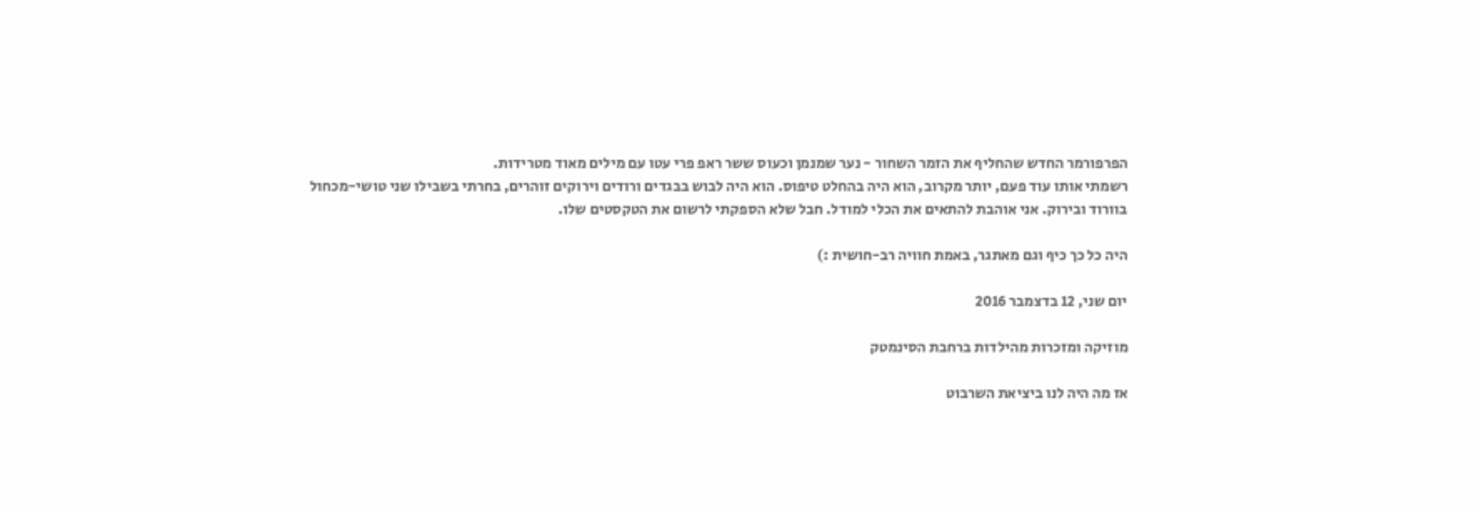הפרפורמר החדש שהחליף את הזמר השחור - נער שמנמן וכעוס ששר ראפ פרי עטו עם מילים מאוד מטרידות.
רשמתי אותו עוד פעם, יותר מקרוב, הוא היה בהחלט טיפוס. הוא היה לבוש בבגדים ורודים וירוקים זוהרים, בחרתי בשבילו שני טושי-מכחול בוורוד ובירוק. אני אוהבת להתאים את הכלי למודל. חבל שלא הספקתי לרשום את הטקסטים שלו.

היה כל כך כיף וגם מאתגר, באמת חוויה רב-חושית :)

יום שני, 12 בדצמבר 2016

מוזיקה ומזכרות מהילדות ברחבת הסינמטק

אז מה היה לנו ביציאת השרבוט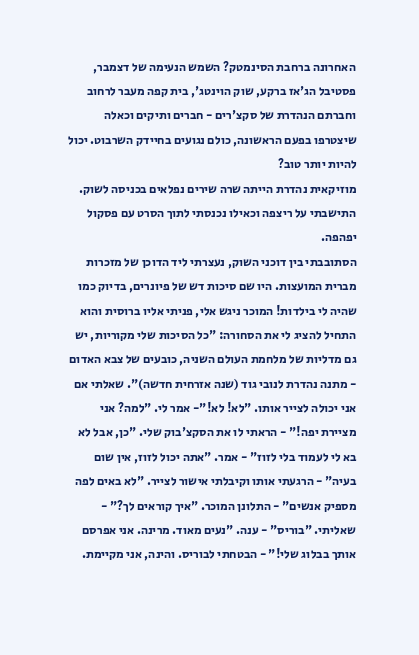האחרונה ברחבת הסינמטק? השמש הנעימה של דצמבר, פסטיבל הג'אז ברקע, שוק הוינטג', בית קפה מעבר לרחוב וחברתם הנהדרת של סקצ'רים - חברים ותיקים וכאלה שיצטרפו בפעם הראשונה, כולם נגועים בחיידק השרבוט. יכול להיות יותר טוב?
מוזיקאית נהדרת הייתה שרה שירים נפלאים בכניסה לשוק. התישבתי על ריצפה וכאילו נכנסתי לתוך הסרט עם פסקול יפהפה.
הסתובבתי בין דוכני השוק, נעצרתי ליד הדוכן של מזכרות מברית המועצות. היו שם סיכות דש של פיונרים, בדיוק כמו שהיה לי בילדות! המוכר ניגש אלי, פניתי אליו ברוסית והוא התחיל להציג לי את הסחורה: "כל הסיכות שלי מקוריות, יש גם מדליות של מלחמת העולם השניה, כובעים של צבא האדום - מתנה נהדרת לנובי גוד (שנה אזרחית חדשה)". שאלתי אם אני יכולה לצייר אותו. "לא! לא!"- אמר לי. "למה? אני מציירת יפה!" - הראתי לו את הסקצ'בוק שלי. "כן, אבל לא בא לי לעמוד בלי לזוז" - אמר. "אתה יכול לזוז, אין שום בעיה" - הרגעתי אותו וקיבלתי אישור לצייר. "לא באים לפה מספיק אנשים" - התלונן המוכר. "איך קוראים לך?" - שאליתי. "בוריס" - ענה. "נעים מאוד. מרינה. אני אפרסם אותך בבלוג שלי!" - הבטחתי לבוריס. והינה, אני מקיימת.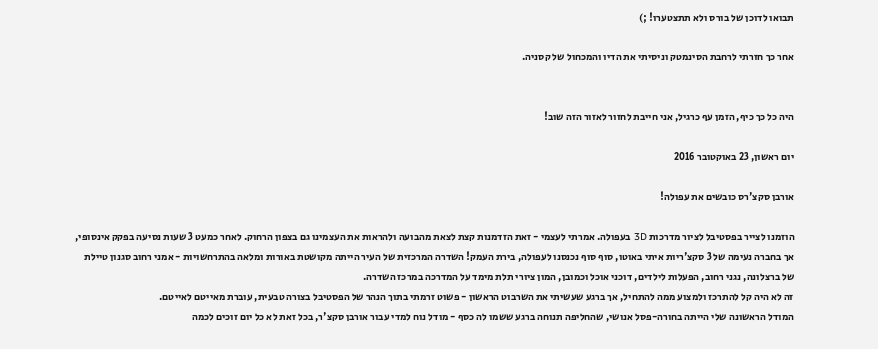תבואו לדוכן של בורס ולא תתצטערו! ;)

אחר כך חזרתי לרחבת הסינמטק וניסיתי את הדיו והמכחול של קסניה.


היה כל כך כיף, הזמן עף כרגיל, אני חייבת לחזור לאזור הזה שוב!

יום ראשון, 23 באוקטובר 2016

אורבן סקצ'רס כובשים את עפולה!

הוזמנו לצייר בפסטיבל לציור מדרכות 3D בעפולה. אמרתי לעצמי - זאת הזדמנות קצת לצאת מהבועה ולהראות את העצמינו גם בצפון הרחוק. לאחר כמעט 3 שעות נסיעה בפקק אינסופי, אך בחברה נעימה של 3 סקצ'ריות איתי באוטו, סוף סוף נכנסנו לעפולה, בירת העמק! השדרה המרכזית של העיר הייתה מקושטת באורות ומלאה בהתרחשויות - אמני רחוב סגנון טיילת של ברצלונה, נגני רחוב, הפעלות לילדים, דוכני אוכל וכמובן, המון ציורי תלת מימד על המדרכה במרכז השדרה.
זה לא היה קל להתרכז ולמצוע ממה להתחיל, אך ברגע שעשיתי את השרבוט הראשון - פשוט זרמתי בתוך הנהר של הפסטיבל בצורה טבעית, עוברת מאייטם לאייטם.
המודל הראשונה שלי הייתה בחורה-פסל אנושי, שהחליפה תנוחה ברגע ששמו לה כסף - מודל נוח למדי עבור אורבן סקצ'ר, בכל זאת לא כל יום זוכים לכמה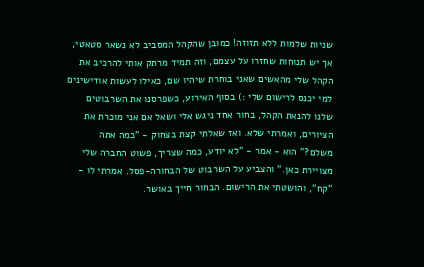שניות שלמות ללא תזוזה! כמובן שהקהל המסביב לא נשאר סטאטי, אך יש תנוחות שחזרו על עצמם, וזה תמיד מרתק אותי להרכיב את הקהל שלי מהאשים שאני בוחרת שיהיו שם, כאילו לעשות אודישינים למי יכנס לרישום שלי :) בסוף האירוע, כשפרסנו את השרבוטים שלנו להנאת הקהל, בחור אחד ניגש אלי ושאל אם אני מוכרת את הציורים, ואמרתי שלא. ואז שאלתי קצת בצחוק - "כמה אתה משלם?" הוא - אמר - "לא יודע, כמה שצריך, פשוט החברה שלי מצויירת כאן." והצביע על השרבוט של הבחורה-פסל. אמרתי לו - "קח", והושטתי את הרישום. הבחור חייך באושר.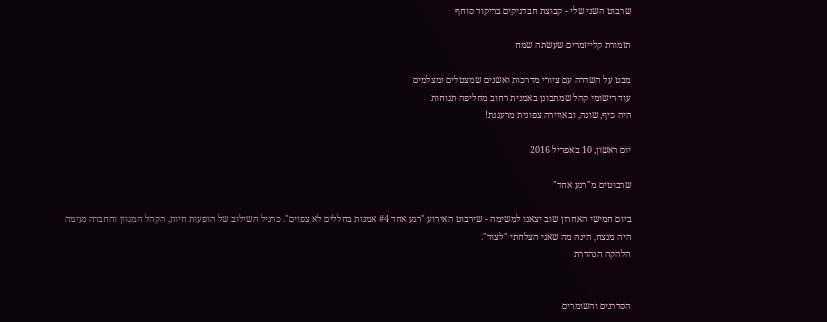שרבוט השני שלי - קבוצת חבדניקים בריקוד סוחף

תזמורת קלייזמרים שעשתה שמח

מבט על השדרה עם ציורי מדרכות ואשנים שמצטלים ומצלמים
עוד רישומי קהל שמתבונן באמנית רחוב מחליפה תנוחות
היה כיף, שונה, ובאווירה צפונית מרעננת!

יום ראשון, 10 באפריל 2016

שרבוטים מ"רגע אחד"

ביום חמישי האחרון שוב יצאנו למשימה - שירבוט האירוע "רגע אחד #4 אמנות בחללים לא צפוים". כרגיל השילוב של הופעות חיות, הקהל המגוון והחברה נעימה היה מנצח, הינה מה שאני הצלחתי "לצוד".
הלהקה הנהדרת


הסדרנים והשומרים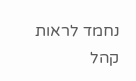נחמד לראות קהל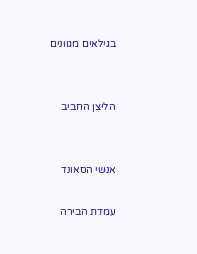בגילאים מגוונים


הליצן החביב


אנשי הסאונד

עמדת הבירה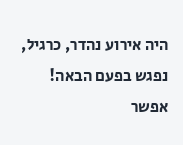היה אירוע נהדר, כרגיל, נפגש בפעם הבאה!
אפשר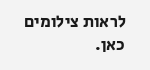לראות צילומים כאן.